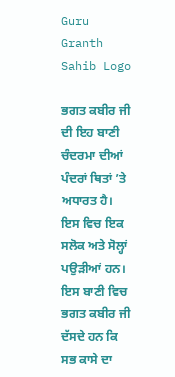Guru Granth Sahib Logo

ਭਗਤ ਕਬੀਰ ਜੀ ਦੀ ਇਹ ਬਾਣੀ ਚੰਦਰਮਾ ਦੀਆਂ ਪੰਦਰਾਂ ਥਿਤਾਂ ’ਤੇ ਅਧਾਰਤ ਹੈ। ਇਸ ਵਿਚ ਇਕ ਸਲੋਕ ਅਤੇ ਸੋਲ੍ਹਾਂ ਪਉੜੀਆਂ ਹਨ। ਇਸ ਬਾਣੀ ਵਿਚ ਭਗਤ ਕਬੀਰ ਜੀ ਦੱਸਦੇ ਹਨ ਕਿ ਸਭ ਕਾਸੇ ਦਾ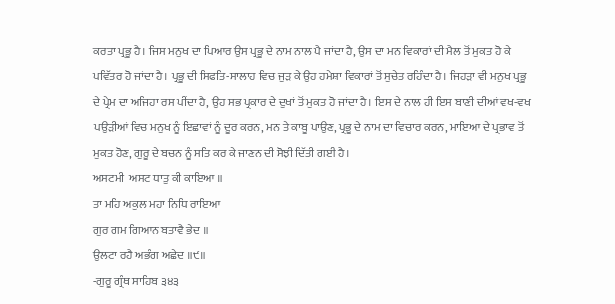ਕਰਤਾ ਪ੍ਰਭੂ ਹੈ। ਜਿਸ ਮਨੁਖ ਦਾ ਪਿਆਰ ਉਸ ਪ੍ਰਭੂ ਦੇ ਨਾਮ ਨਾਲ ਪੈ ਜਾਂਦਾ ਹੈ, ਉਸ ਦਾ ਮਨ ਵਿਕਾਰਾਂ ਦੀ ਮੈਲ ਤੋਂ ਮੁਕਤ ਹੋ ਕੇ ਪਵਿੱਤਰ ਹੋ ਜਾਂਦਾ ਹੈ। ਪ੍ਰਭੂ ਦੀ ਸਿਫਤਿ-ਸਾਲਾਹ ਵਿਚ ਜੁੜ ਕੇ ਉਹ ਹਮੇਸ਼ਾ ਵਿਕਾਰਾਂ ਤੋਂ ਸੁਚੇਤ ਰਹਿੰਦਾ ਹੈ। ਜਿਹੜਾ ਵੀ ਮਨੁਖ ਪ੍ਰਭੂ ਦੇ ਪ੍ਰੇਮ ਦਾ ਅਜਿਹਾ ਰਸ ਪੀਂਦਾ ਹੈ, ਉਹ ਸਭ ਪ੍ਰਕਾਰ ਦੇ ਦੁਖਾਂ ਤੋਂ ਮੁਕਤ ਹੋ ਜਾਂਦਾ ਹੈ। ਇਸ ਦੇ ਨਾਲ ਹੀ ਇਸ ਬਾਣੀ ਦੀਆਂ ਵਖ-ਵਖ ਪਉੜੀਆਂ ਵਿਚ ਮਨੁਖ ਨੂੰ ਇਛਾਵਾਂ ਨੂੰ ਦੂਰ ਕਰਨ, ਮਨ ਤੇ ਕਾਬੂ ਪਾਉਣ, ਪ੍ਰਭੂ ਦੇ ਨਾਮ ਦਾ ਵਿਚਾਰ ਕਰਨ, ਮਾਇਆ ਦੇ ਪ੍ਰਭਾਵ ਤੋਂ ਮੁਕਤ ਹੋਣ, ਗੁਰੂ ਦੇ ਬਚਨ ਨੂੰ ਸਤਿ ਕਰ ਕੇ ਜਾਣਨ ਦੀ ਸੋਝੀ ਦਿੱਤੀ ਗਈ ਹੈ।
ਅਸਟਮੀ  ਅਸਟ ਧਾਤੁ ਕੀ ਕਾਇਆ ॥
ਤਾ ਮਹਿ ਅਕੁਲ ਮਹਾ ਨਿਧਿ ਰਾਇਆ
ਗੁਰ ਗਮ ਗਿਆਨ ਬਤਾਵੈ ਭੇਦ ॥
ਉਲਟਾ ਰਹੈ ਅਭੰਗ ਅਛੇਦ ॥੯॥
-ਗੁਰੂ ਗ੍ਰੰਥ ਸਾਹਿਬ ੩੪੩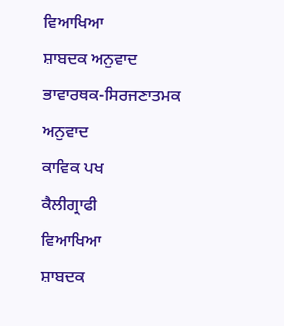ਵਿਆਖਿਆ
ਸ਼ਾਬਦਕ ਅਨੁਵਾਦ
ਭਾਵਾਰਥਕ-ਸਿਰਜਣਾਤਮਕ ਅਨੁਵਾਦ
ਕਾਵਿਕ ਪਖ
ਕੈਲੀਗ੍ਰਾਫੀ
ਵਿਆਖਿਆ
ਸ਼ਾਬਦਕ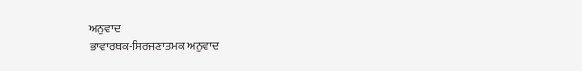ਅਨੁਵਾਦ
ਭਾਵਾਰਥਕ-ਸਿਰਜਣਾਤਮਕ ਅਨੁਵਾਦ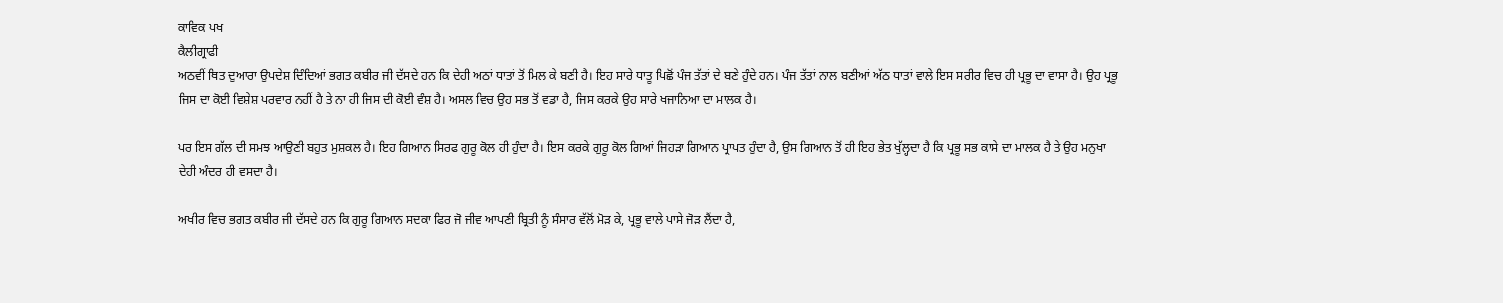ਕਾਵਿਕ ਪਖ
ਕੈਲੀਗ੍ਰਾਫੀ
ਅਠਵੀਂ ਥਿਤ ਦੁਆਰਾ ਉਪਦੇਸ਼ ਦਿੰਦਿਆਂ ਭਗਤ ਕਬੀਰ ਜੀ ਦੱਸਦੇ ਹਨ ਕਿ ਦੇਹੀ ਅਠਾਂ ਧਾਤਾਂ ਤੋਂ ਮਿਲ ਕੇ ਬਣੀ ਹੈ। ਇਹ ਸਾਰੇ ਧਾਤੂ ਪਿਛੋਂ ਪੰਜ ਤੱਤਾਂ ਦੇ ਬਣੇ ਹੁੰਦੇ ਹਨ। ਪੰਜ ਤੱਤਾਂ ਨਾਲ ਬਣੀਆਂ ਅੱਠ ਧਾਤਾਂ ਵਾਲੇ ਇਸ ਸਰੀਰ ਵਿਚ ਹੀ ਪ੍ਰਭੂ ਦਾ ਵਾਸਾ ਹੈ। ਉਹ ਪ੍ਰਭੂ ਜਿਸ ਦਾ ਕੋਈ ਵਿਸ਼ੇਸ਼ ਪਰਵਾਰ ਨਹੀਂ ਹੈ ਤੇ ਨਾ ਹੀ ਜਿਸ ਦੀ ਕੋਈ ਵੰਸ਼ ਹੈ। ਅਸਲ ਵਿਚ ਉਹ ਸਭ ਤੋਂ ਵਡਾ ਹੈ, ਜਿਸ ਕਰਕੇ ਉਹ ਸਾਰੇ ਖਜਾਨਿਆ ਦਾ ਮਾਲਕ ਹੈ।

ਪਰ ਇਸ ਗੱਲ ਦੀ ਸਮਝ ਆਉਣੀ ਬਹੁਤ ਮੁਸ਼ਕਲ ਹੈ। ਇਹ ਗਿਆਨ ਸਿਰਫ ਗੁਰੂ ਕੋਲ ਹੀ ਹੁੰਦਾ ਹੈ। ਇਸ ਕਰਕੇ ਗੁਰੂ ਕੋਲ ਗਿਆਂ ਜਿਹੜਾ ਗਿਆਨ ਪ੍ਰਾਪਤ ਹੁੰਦਾ ਹੈ, ਉਸ ਗਿਆਨ ਤੋਂ ਹੀ ਇਹ ਭੇਤ ਖੁੱਲ੍ਹਦਾ ਹੈ ਕਿ ਪ੍ਰਭੂ ਸਭ ਕਾਸੇ ਦਾ ਮਾਲਕ ਹੈ ਤੇ ਉਹ ਮਨੁਖਾ ਦੇਹੀ ਅੰਦਰ ਹੀ ਵਸਦਾ ਹੈ।

ਅਖੀਰ ਵਿਚ ਭਗਤ ਕਬੀਰ ਜੀ ਦੱਸਦੇ ਹਨ ਕਿ ਗੁਰੂ ਗਿਆਨ ਸਦਕਾ ਫਿਰ ਜੋ ਜੀਵ ਆਪਣੀ ਬ੍ਰਿਤੀ ਨੂੰ ਸੰਸਾਰ ਵੱਲੋਂ ਮੋੜ ਕੇ, ਪ੍ਰਭੂ ਵਾਲੇ ਪਾਸੇ ਜੋੜ ਲੈਂਦਾ ਹੈ,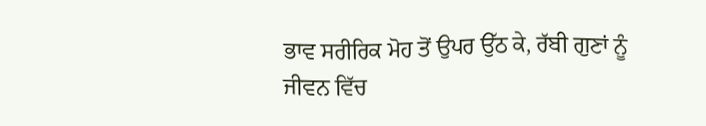ਭਾਵ ਸਰੀਰਿਕ ਮੋਹ ਤੋਂ ਉਪਰ ਉੱਠ ਕੇ, ਰੱਬੀ ਗੁਣਾਂ ਨੂੰ ਜੀਵਨ ਵਿੱਚ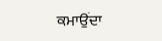ਕਮਾਉਂਦਾ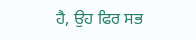ਹੈ, ਉਹ ਫਿਰ ਸਭ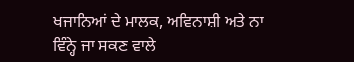ਖਜਾਨਿਆਂ ਦੇ ਮਾਲਕ, ਅਵਿਨਾਸ਼ੀ ਅਤੇ ਨਾ ਵਿੰਨ੍ਹੇ ਜਾ ਸਕਣ ਵਾਲੇ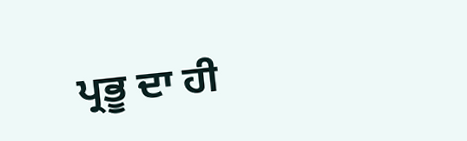ਪ੍ਰਭੂ ਦਾ ਹੀ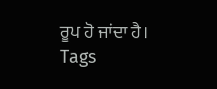ਰੂਪ ਹੋ ਜਾਂਦਾ ਹੈ।
Tags